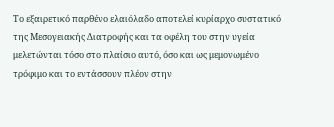Το εξαιρετικό παρθένο ελαιόλαδο αποτελεί κυρίαρχο συστατικό της Μεσογειακής Διατροφής και τα οφέλη του στην υγεία μελετώνται τόσο στο πλαίσιο αυτό, όσο και ως μεμονωμένο τρόφιμο και το εντάσσουν πλέον στην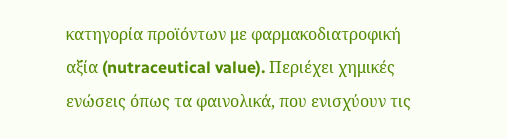κατηγορία προϊόντων με φαρμακοδιατροφική αξία (nutraceutical value). Περιέχει χημικές ενώσεις όπως τα φαινολικά, που ενισχύουν τις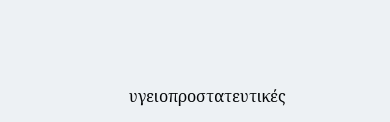υγειοπροστατευτικές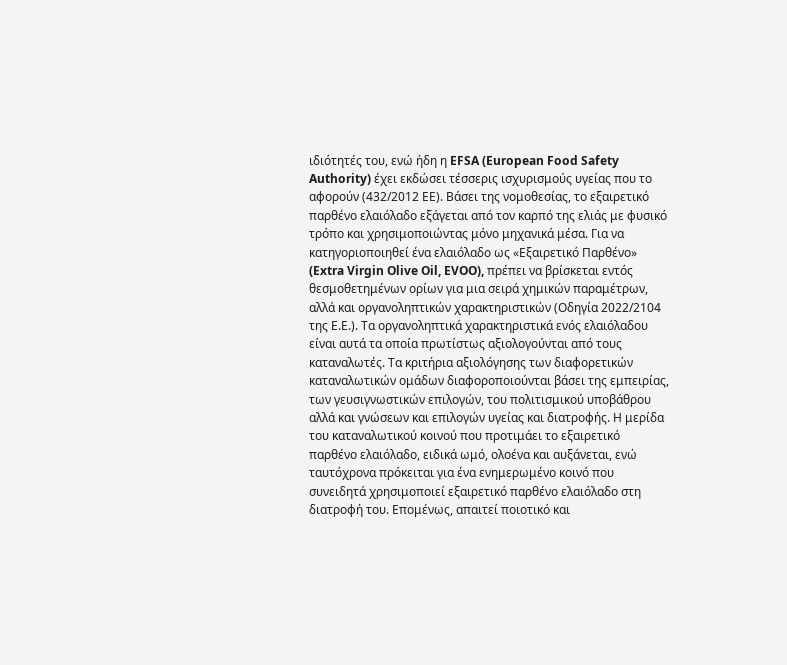ιδιότητές του, ενώ ήδη η EFSA (European Food Safety Authority) έχει εκδώσει τέσσερις ισχυρισμούς υγείας που το αφορούν (432/2012 ΕΕ). Βάσει της νομοθεσίας, το εξαιρετικό παρθένο ελαιόλαδο εξάγεται από τον καρπό της ελιάς με φυσικό τρόπο και χρησιμοποιώντας μόνο μηχανικά μέσα. Για να κατηγοριοποιηθεί ένα ελαιόλαδο ως «Εξαιρετικό Παρθένο» (Extra Virgin Olive Oil, EVOO), πρέπει να βρίσκεται εντός θεσμοθετημένων ορίων για μια σειρά χημικών παραμέτρων, αλλά και οργανοληπτικών χαρακτηριστικών (Οδηγία 2022/2104 της Ε.Ε.). Τα οργανοληπτικά χαρακτηριστικά ενός ελαιόλαδου είναι αυτά τα οποία πρωτίστως αξιολογούνται από τους καταναλωτές. Τα κριτήρια αξιολόγησης των διαφορετικών καταναλωτικών ομάδων διαφοροποιούνται βάσει της εμπειρίας, των γευσιγνωστικών επιλογών, του πολιτισμικού υποβάθρου αλλά και γνώσεων και επιλογών υγείας και διατροφής. Η μερίδα του καταναλωτικού κοινού που προτιμάει το εξαιρετικό παρθένο ελαιόλαδο, ειδικά ωμό, ολοένα και αυξάνεται, ενώ ταυτόχρονα πρόκειται για ένα ενημερωμένο κοινό που συνειδητά χρησιμοποιεί εξαιρετικό παρθένο ελαιόλαδο στη διατροφή του. Επομένως, απαιτεί ποιοτικό και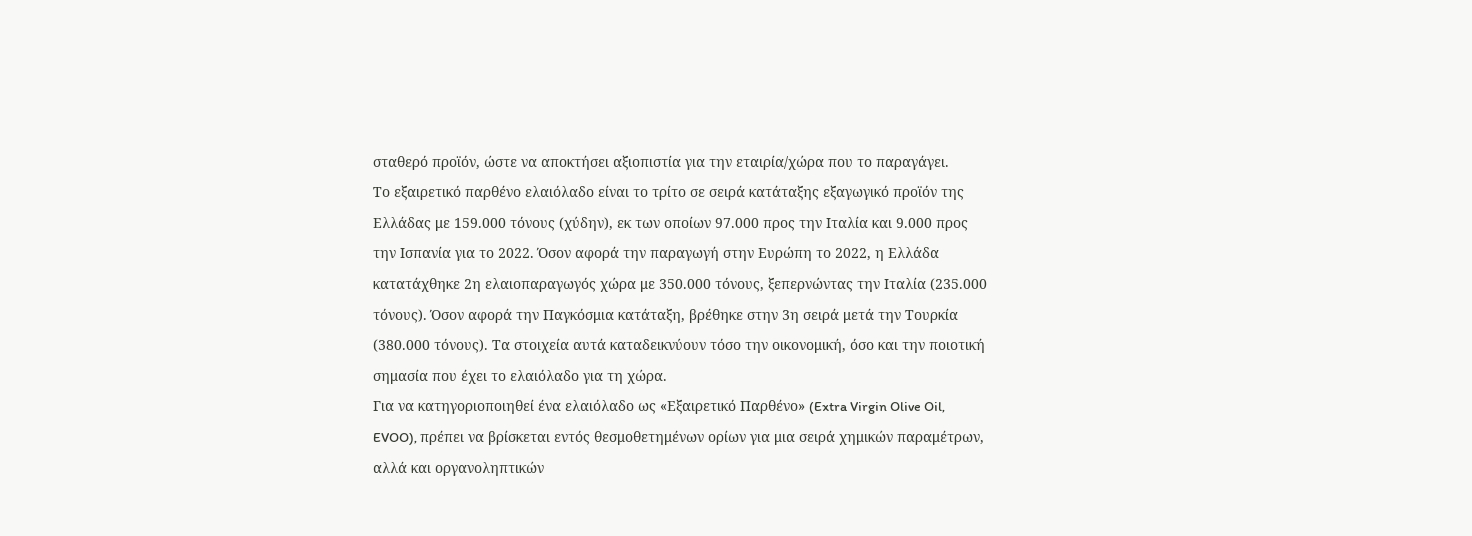σταθερό προϊόν, ώστε να αποκτήσει αξιοπιστία για την εταιρία/χώρα που το παραγάγει.
Το εξαιρετικό παρθένο ελαιόλαδο είναι το τρίτο σε σειρά κατάταξης εξαγωγικό προϊόν της Ελλάδας με 159.000 τόνους (χύδην), εκ των οποίων 97.000 προς την Ιταλία και 9.000 προς την Ισπανία για το 2022. Όσον αφορά την παραγωγή στην Ευρώπη το 2022, η Ελλάδα κατατάχθηκε 2η ελαιοπαραγωγός χώρα με 350.000 τόνους, ξεπερνώντας την Ιταλία (235.000 τόνους). Όσον αφορά την Παγκόσμια κατάταξη, βρέθηκε στην 3η σειρά μετά την Τουρκία (380.000 τόνους). Τα στοιχεία αυτά καταδεικνύουν τόσο την οικονομική, όσο και την ποιοτική σημασία που έχει το ελαιόλαδο για τη χώρα.
Για να κατηγοριοποιηθεί ένα ελαιόλαδο ως «Εξαιρετικό Παρθένο» (Extra Virgin Olive Oil, EVOO), πρέπει να βρίσκεται εντός θεσμοθετημένων ορίων για μια σειρά χημικών παραμέτρων, αλλά και οργανοληπτικών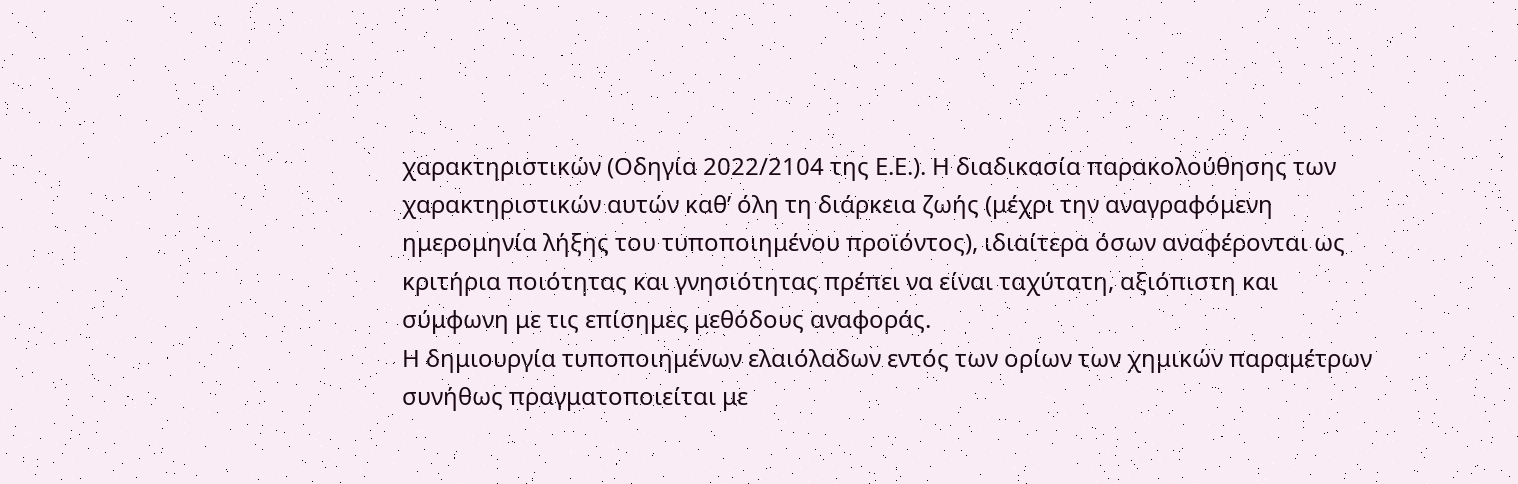χαρακτηριστικών (Οδηγία 2022/2104 της Ε.Ε.). Η διαδικασία παρακολούθησης των χαρακτηριστικών αυτών καθ’ όλη τη διάρκεια ζωής (μέχρι την αναγραφόμενη ημερομηνία λήξης του τυποποιημένου προϊόντος), ιδιαίτερα όσων αναφέρονται ως κριτήρια ποιότητας και γνησιότητας πρέπει να είναι ταχύτατη, αξιόπιστη και σύμφωνη με τις επίσημες μεθόδους αναφοράς.
Η δημιουργία τυποποιημένων ελαιόλαδων εντός των ορίων των χημικών παραμέτρων συνήθως πραγματοποιείται με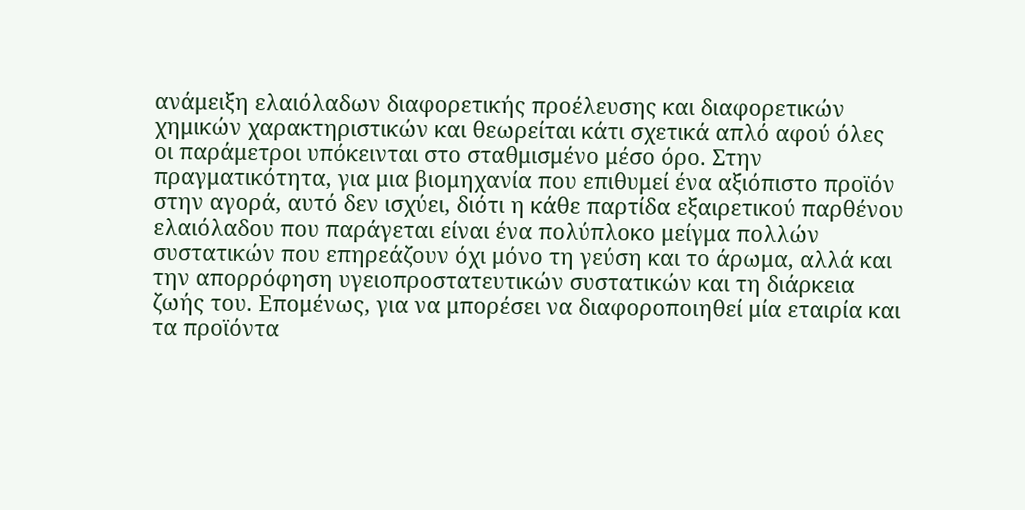ανάμειξη ελαιόλαδων διαφορετικής προέλευσης και διαφορετικών χημικών χαρακτηριστικών και θεωρείται κάτι σχετικά απλό αφού όλες οι παράμετροι υπόκεινται στο σταθμισμένο μέσο όρο. Στην πραγματικότητα, για μια βιομηχανία που επιθυμεί ένα αξιόπιστο προϊόν στην αγορά, αυτό δεν ισχύει, διότι η κάθε παρτίδα εξαιρετικού παρθένου ελαιόλαδου που παράγεται είναι ένα πολύπλοκο μείγμα πολλών συστατικών που επηρεάζουν όχι μόνο τη γεύση και το άρωμα, αλλά και την απορρόφηση υγειοπροστατευτικών συστατικών και τη διάρκεια ζωής του. Επομένως, για να μπορέσει να διαφοροποιηθεί μία εταιρία και τα προϊόντα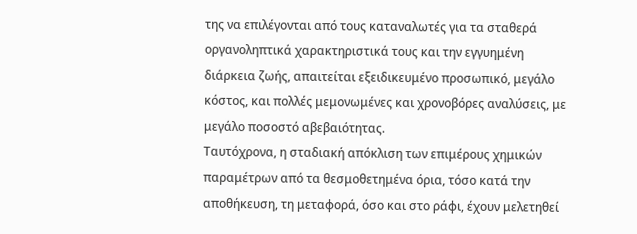της να επιλέγονται από τους καταναλωτές για τα σταθερά οργανοληπτικά χαρακτηριστικά τους και την εγγυημένη διάρκεια ζωής, απαιτείται εξειδικευμένο προσωπικό, μεγάλο κόστος, και πολλές μεμονωμένες και χρονοβόρες αναλύσεις, με μεγάλο ποσοστό αβεβαιότητας.
Ταυτόχρονα, η σταδιακή απόκλιση των επιμέρους χημικών παραμέτρων από τα θεσμοθετημένα όρια, τόσο κατά την αποθήκευση, τη μεταφορά, όσο και στο ράφι, έχουν μελετηθεί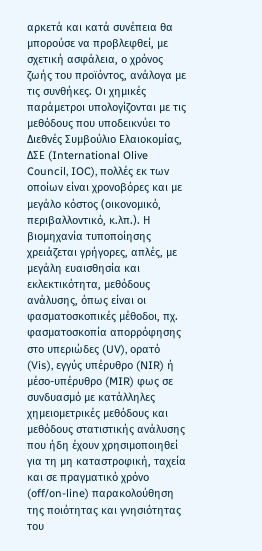αρκετά και κατά συνέπεια θα μπορούσε να προβλεφθεί, με σχετική ασφάλεια, ο χρόνος ζωής του προϊόντος, ανάλογα με τις συνθήκες. Οι χημικές παράμετροι υπολογίζονται με τις μεθόδους που υποδεικνύει το Διεθνές Συμβούλιο Ελαιοκομίας, ΔΣΕ (International Olive Council, IOC), πολλές εκ των οποίων είναι χρονοβόρες και με μεγάλο κόστος (οικονομικό, περιβαλλοντικό, κ.λπ.). Η βιομηχανία τυποποίησης χρειάζεται γρήγορες, απλές, με μεγάλη ευαισθησία και εκλεκτικότητα, μεθόδους ανάλυσης, όπως είναι οι φασματοσκοπικές μέθοδοι, πχ. φασματοσκοπία απορρόφησης στο υπεριώδες (UV), ορατό (Vis), εγγύς υπέρυθρο (NIR) ή μέσο-υπέρυθρο (MIR) φως σε συνδυασμό με κατάλληλες χημειομετρικές μεθόδους και μεθόδους στατιστικής ανάλυσης που ήδη έχουν χρησιμοποιηθεί για τη μη καταστροφική, ταχεία και σε πραγματικό χρόνο (off/on-line) παρακολούθηση της ποιότητας και γνησιότητας του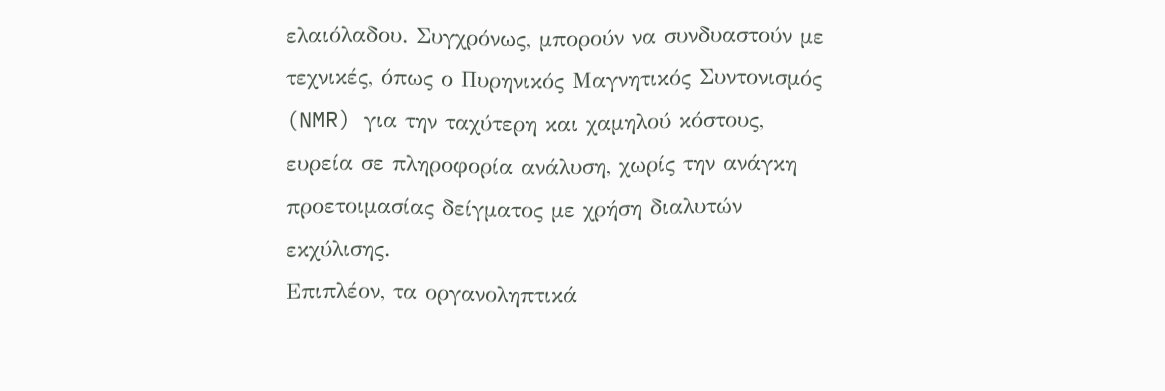ελαιόλαδου. Συγχρόνως, μπορούν να συνδυαστούν με τεχνικές, όπως ο Πυρηνικός Μαγνητικός Συντονισμός (NMR) για την ταχύτερη και χαμηλού κόστους, ευρεία σε πληροφορία ανάλυση, χωρίς την ανάγκη προετοιμασίας δείγματος με χρήση διαλυτών εκχύλισης.
Επιπλέον, τα οργανοληπτικά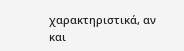χαρακτηριστικά, αν και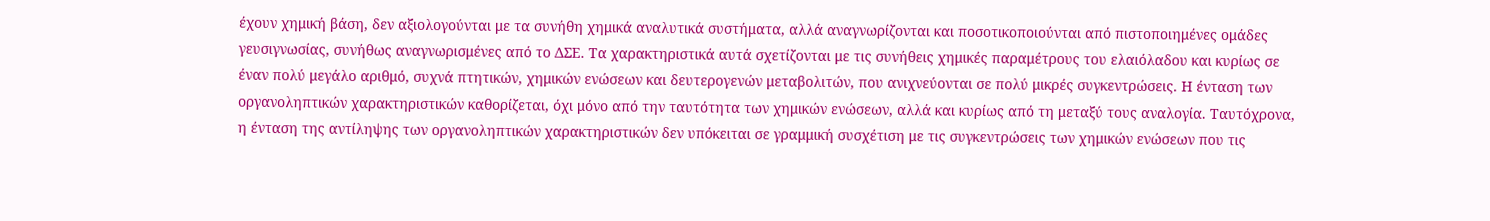έχουν χημική βάση, δεν αξιολογούνται με τα συνήθη χημικά αναλυτικά συστήματα, αλλά αναγνωρίζονται και ποσοτικοποιούνται από πιστοποιημένες ομάδες γευσιγνωσίας, συνήθως αναγνωρισμένες από το ΔΣΕ. Τα χαρακτηριστικά αυτά σχετίζονται με τις συνήθεις χημικές παραμέτρους του ελαιόλαδου και κυρίως σε έναν πολύ μεγάλο αριθμό, συχνά πτητικών, χημικών ενώσεων και δευτερογενών μεταβολιτών, που ανιχνεύονται σε πολύ μικρές συγκεντρώσεις. Η ένταση των οργανοληπτικών χαρακτηριστικών καθορίζεται, όχι μόνο από την ταυτότητα των χημικών ενώσεων, αλλά και κυρίως από τη μεταξύ τους αναλογία. Ταυτόχρονα, η ένταση της αντίληψης των οργανοληπτικών χαρακτηριστικών δεν υπόκειται σε γραμμική συσχέτιση με τις συγκεντρώσεις των χημικών ενώσεων που τις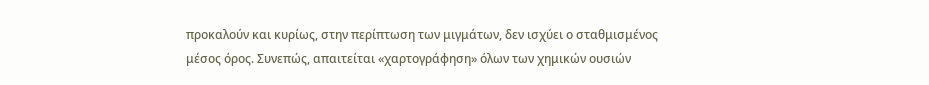προκαλούν και κυρίως, στην περίπτωση των μιγμάτων, δεν ισχύει ο σταθμισμένος μέσος όρος. Συνεπώς, απαιτείται «χαρτογράφηση» όλων των χημικών ουσιών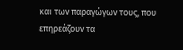και των παραγώγων τους, που επηρεάζουν τα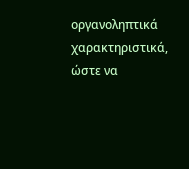οργανοληπτικά χαρακτηριστικά, ώστε να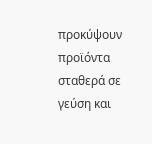προκύψουν προϊόντα σταθερά σε γεύση και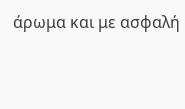άρωμα και με ασφαλή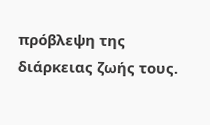πρόβλεψη της διάρκειας ζωής τους.